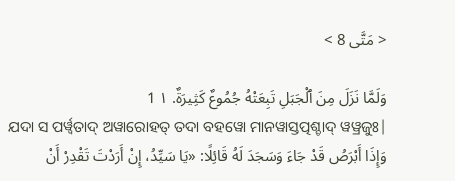< مَتَّى 8 >

وَلَمَّا نَزَلَ مِنَ ٱلْجَبَلِ تَبِعَتْهُ جُمُوعٌ كَثِيرَةٌ. ١ 1
ଯଦା ସ ପର୍ୱ୍ୱତାଦ୍ ଅୱାରୋହତ୍ ତଦା ବହୱୋ ମାନୱାସ୍ତତ୍ପଶ୍ଚାଦ୍ ୱୱ୍ରଜୁଃ|
وَإِذَا أَبْرَصُ قَدْ جَاءَ وَسَجَدَ لَهُ قَائِلًا: «يَا سَيِّدُ، إِنْ أَرَدْتَ تَقْدِرْ أَنْ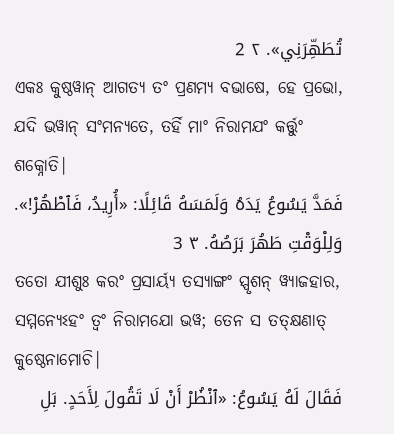تُطَهِّرَنِي». ٢ 2
ଏକଃ କୁଷ୍ଠୱାନ୍ ଆଗତ୍ୟ ତଂ ପ୍ରଣମ୍ୟ ବଭାଷେ, ହେ ପ୍ରଭୋ, ଯଦି ଭୱାନ୍ ସଂମନ୍ୟତେ, ତର୍ହି ମାଂ ନିରାମଯଂ କର୍ତ୍ତୁଂ ଶକ୍ନୋତି|
فَمَدَّ يَسُوعُ يَدَهُ وَلَمَسَهُ قَائِلًا: «أُرِيدُ، فَٱطْهُرْ!». وَلِلْوَقْتِ طَهُرَ بَرَصُهُ. ٣ 3
ତତୋ ଯୀଶୁଃ କରଂ ପ୍ରସାର୍ୟ୍ୟ ତସ୍ୟାଙ୍ଗଂ ସ୍ପୃଶନ୍ ୱ୍ୟାଜହାର, ସମ୍ମନ୍ୟେଽହଂ ତ୍ୱଂ ନିରାମଯୋ ଭୱ; ତେନ ସ ତତ୍କ୍ଷଣାତ୍ କୁଷ୍ଠେନାମୋଚି|
فَقَالَ لَهُ يَسُوعُ: «ٱنْظُرْ أَنْ لَا تَقُولَ لِأَحَدٍ. بَلِ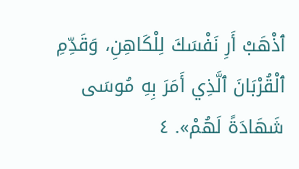ٱذْهَبْ أَرِ نَفْسَكَ لِلْكَاهِنِ، وَقَدِّمِ ٱلْقُرْبَانَ ٱلَّذِي أَمَرَ بِهِ مُوسَى شَهَادَةً لَهُمْ». ٤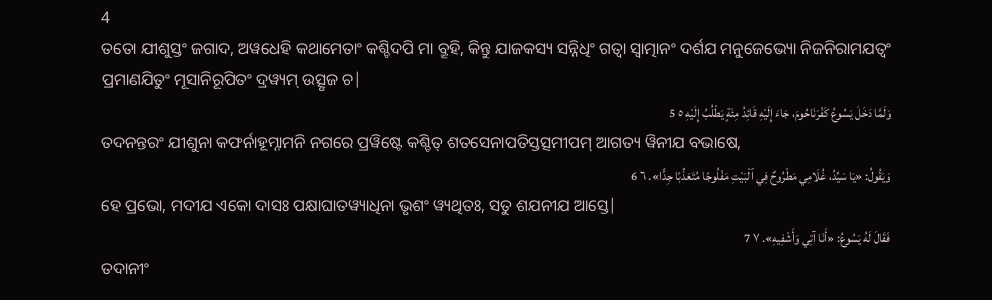4
ତତୋ ଯୀଶୁସ୍ତଂ ଜଗାଦ, ଅୱଧେହି କଥାମେତାଂ କଶ୍ଚିଦପି ମା ବ୍ରୂହି, କିନ୍ତୁ ଯାଜକସ୍ୟ ସନ୍ନିଧିଂ ଗତ୍ୱା ସ୍ୱାତ୍ମାନଂ ଦର୍ଶଯ ମନୁଜେଭ୍ୟୋ ନିଜନିରାମଯତ୍ୱଂ ପ୍ରମାଣଯିତୁଂ ମୂସାନିରୂପିତଂ ଦ୍ରୱ୍ୟମ୍ ଉତ୍ସୃଜ ଚ|
وَلَمَّا دَخَلَ يَسُوعُ كَفْرَنَاحُومَ، جَاءَ إِلَيْهِ قَائِدُ مِئَةٍ يَطْلُبُ إِلَيْهِ ٥ 5
ତଦନନ୍ତରଂ ଯୀଶୁନା କଫର୍ନାହୂମ୍ନାମନି ନଗରେ ପ୍ରୱିଷ୍ଟେ କଶ୍ଚିତ୍ ଶତସେନାପତିସ୍ତତ୍ସମୀପମ୍ ଆଗତ୍ୟ ୱିନୀଯ ବଭାଷେ,
وَيَقُولُ: «يَا سَيِّدُ، غُلَامِي مَطْرُوحٌ فِي ٱلْبَيْتِ مَفْلُوجًا مُتَعَذِّبًا جِدًّا». ٦ 6
ହେ ପ୍ରଭୋ, ମଦୀଯ ଏକୋ ଦାସଃ ପକ୍ଷାଘାତୱ୍ୟାଧିନା ଭୃଶଂ ୱ୍ୟଥିତଃ, ସତୁ ଶଯନୀଯ ଆସ୍ତେ|
فَقَالَ لَهُ يَسُوعُ: «أَنَا آتِي وَأَشْفِيهِ». ٧ 7
ତଦାନୀଂ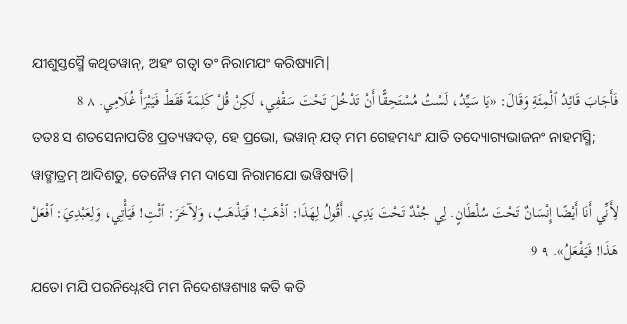ଯୀଶୁସ୍ତସ୍ମୈ କଥିତୱାନ୍, ଅହଂ ଗତ୍ୱା ତଂ ନିରାମଯଂ କରିଷ୍ୟାମି|
فَأَجَابَ قَائِدُ ٱلْمِئَةِ وَقَالَ: «يَا سَيِّدُ، لَسْتُ مُسْتَحِقًّا أَنْ تَدْخُلَ تَحْتَ سَقْفِي، لَكِنْ قُلْ كَلِمَةً فَقَطْ فَيَبْرَأَ غُلَامِي. ٨ 8
ତତଃ ସ ଶତସେନାପତିଃ ପ୍ରତ୍ୟୱଦତ୍, ହେ ପ୍ରଭୋ, ଭୱାନ୍ ଯତ୍ ମମ ଗେହମଧ୍ୟଂ ଯାତି ତଦ୍ୟୋଗ୍ୟଭାଜନଂ ନାହମସ୍ମି; ୱାଙ୍ମାତ୍ରମ୍ ଆଦିଶତୁ, ତେନୈୱ ମମ ଦାସୋ ନିରାମଯୋ ଭୱିଷ୍ୟତି|
لِأَنِّي أَنَا أَيْضًا إِنْسَانٌ تَحْتَ سُلْطَانٍ. لِي جُنْدٌ تَحْتَ يَدِي. أَقُولُ لِهَذَا: ٱذْهَبْ! فَيَذْهَبُ، وَلِآخَرَ: ٱئْتِ! فَيَأْتِي، وَلِعَبْدِيَ: ٱفْعَلْ هَذَا! فَيَفْعَلُ». ٩ 9
ଯତୋ ମଯି ପରନିଧ୍ନେଽପି ମମ ନିଦେଶୱଶ୍ୟାଃ କତି କତି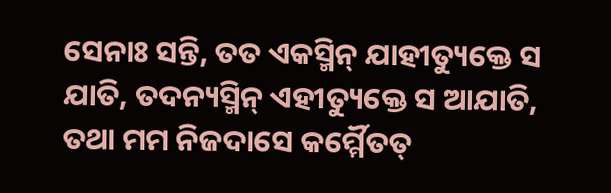ସେନାଃ ସନ୍ତି, ତତ ଏକସ୍ମିନ୍ ଯାହୀତ୍ୟୁକ୍ତେ ସ ଯାତି, ତଦନ୍ୟସ୍ମିନ୍ ଏହୀତ୍ୟୁକ୍ତେ ସ ଆଯାତି, ତଥା ମମ ନିଜଦାସେ କର୍ମ୍ମୈତତ୍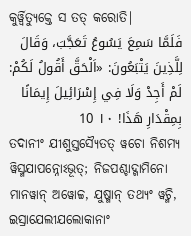କୁର୍ୱ୍ୱିତ୍ୟୁକ୍ତେ ସ ତତ୍ କରୋତି|
فَلَمَّا سَمِعَ يَسُوعُ تَعَجَّبَ، وَقَالَ لِلَّذِينَ يَتْبَعُونَ: «اَلْحَقَّ أَقُولُ لَكُمْ: لَمْ أَجِدْ وَلَا فِي إِسْرَائِيلَ إِيمَانًا بِمِقْدَارِ هَذَا! ١٠ 10
ତଦାନୀଂ ଯୀଶୁସ୍ତସ୍ୟୈତତ୍ ୱଚୋ ନିଶମ୍ୟ ୱିସ୍ମଯାପନ୍ନୋଽଭୂତ୍; ନିଜପଶ୍ଚାଦ୍ଗାମିନୋ ମାନୱାନ୍ ଅୱୋଚ୍ଚ, ଯୁଷ୍ମାନ୍ ତଥ୍ୟଂ ୱଚ୍ମି, ଇସ୍ରାଯେଲୀଯଲୋକାନାଂ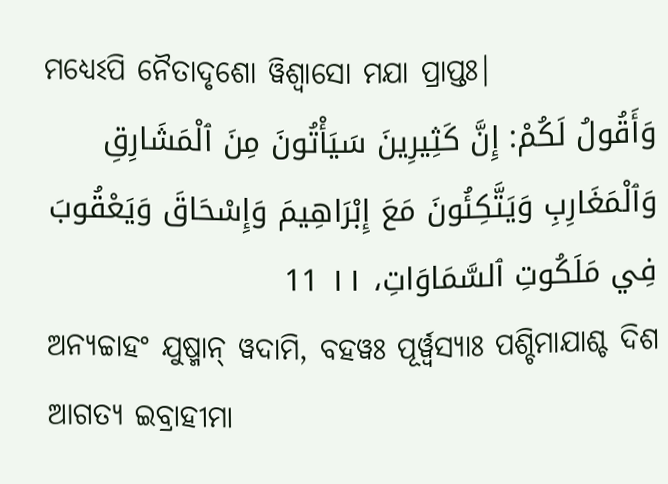ମଧ୍ୟେଽପି ନୈତାଦୃଶୋ ୱିଶ୍ୱାସୋ ମଯା ପ୍ରାପ୍ତଃ|
وَأَقُولُ لَكُمْ: إِنَّ كَثِيرِينَ سَيَأْتُونَ مِنَ ٱلْمَشَارِقِ وَٱلْمَغَارِبِ وَيَتَّكِئُونَ مَعَ إِبْرَاهِيمَ وَإِسْحَاقَ وَيَعْقُوبَ فِي مَلَكُوتِ ٱلسَّمَاوَاتِ، ١١ 11
ଅନ୍ୟଚ୍ଚାହଂ ଯୁଷ୍ମାନ୍ ୱଦାମି, ବହୱଃ ପୂର୍ୱ୍ୱସ୍ୟାଃ ପଶ୍ଚିମାଯାଶ୍ଚ ଦିଶ ଆଗତ୍ୟ ଇବ୍ରାହୀମା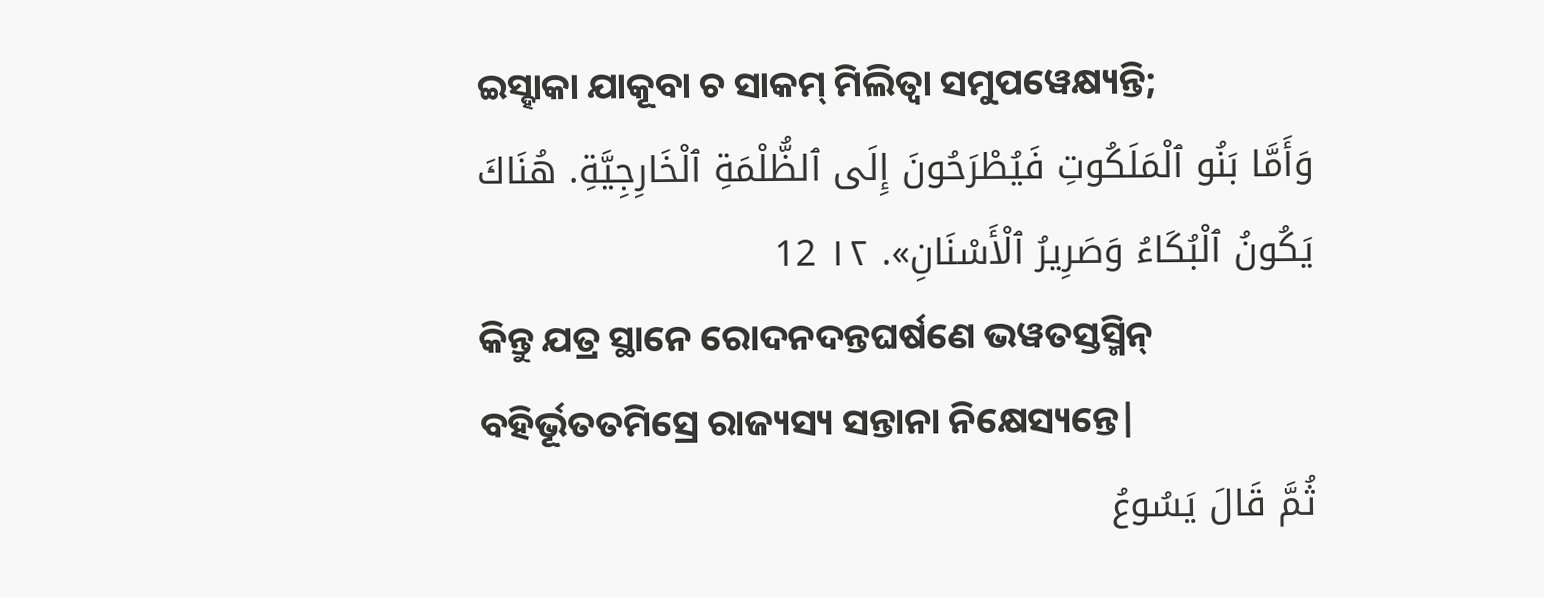ଇସ୍ହାକା ଯାକୂବା ଚ ସାକମ୍ ମିଲିତ୍ୱା ସମୁପୱେକ୍ଷ୍ୟନ୍ତି;
وَأَمَّا بَنُو ٱلْمَلَكُوتِ فَيُطْرَحُونَ إِلَى ٱلظُّلْمَةِ ٱلْخَارِجِيَّةِ. هُنَاكَ يَكُونُ ٱلْبُكَاءُ وَصَرِيرُ ٱلْأَسْنَانِ». ١٢ 12
କିନ୍ତୁ ଯତ୍ର ସ୍ଥାନେ ରୋଦନଦନ୍ତଘର୍ଷଣେ ଭୱତସ୍ତସ୍ମିନ୍ ବହିର୍ଭୂତତମିସ୍ରେ ରାଜ୍ୟସ୍ୟ ସନ୍ତାନା ନିକ୍ଷେସ୍ୟନ୍ତେ|
ثُمَّ قَالَ يَسُوعُ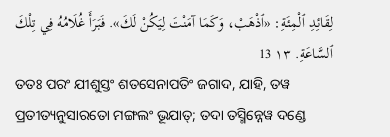لِقَائِدِ ٱلْمِئَةِ: «ٱذْهَبْ، وَكَمَا آمَنْتَ لِيَكُنْ لَكَ». فَبَرَأَ غُلَامُهُ فِي تِلْكَ ٱلسَّاعَةِ. ١٣ 13
ତତଃ ପରଂ ଯୀଶୁସ୍ତଂ ଶତସେନାପତିଂ ଜଗାଦ, ଯାହି, ତୱ ପ୍ରତୀତ୍ୟନୁସାରତୋ ମଙ୍ଗଲଂ ଭୂଯାତ୍; ତଦା ତସ୍ମିନ୍ନେୱ ଦଣ୍ଡେ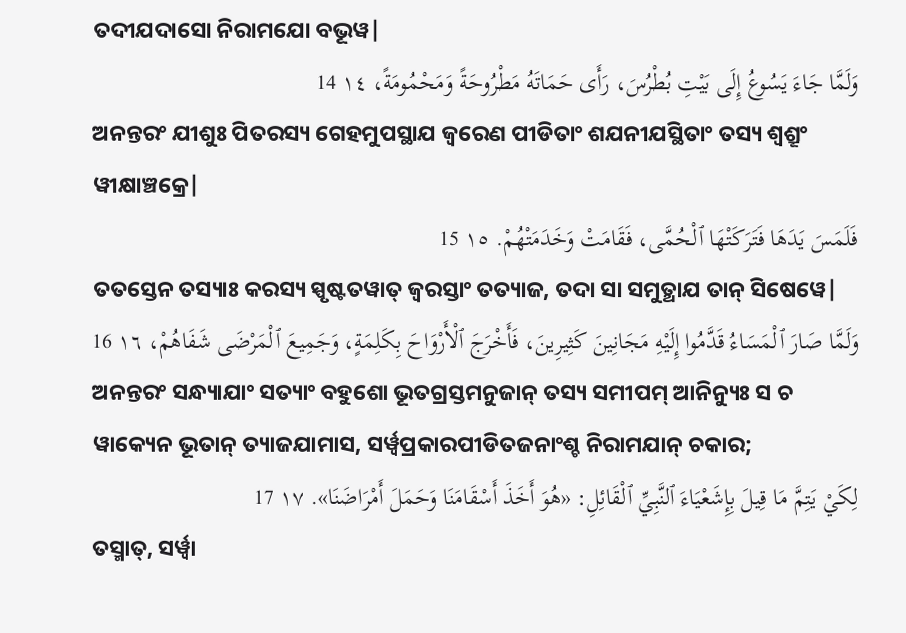ତଦୀଯଦାସୋ ନିରାମଯୋ ବଭୂୱ|
وَلَمَّا جَاءَ يَسُوعُ إِلَى بَيْتِ بُطْرُسَ، رَأَى حَمَاتَهُ مَطْرُوحَةً وَمَحْمُومَةً، ١٤ 14
ଅନନ୍ତରଂ ଯୀଶୁଃ ପିତରସ୍ୟ ଗେହମୁପସ୍ଥାଯ ଜ୍ୱରେଣ ପୀଡିତାଂ ଶଯନୀଯସ୍ଥିତାଂ ତସ୍ୟ ଶ୍ୱଶ୍ରୂଂ ୱୀକ୍ଷାଞ୍ଚକ୍ରେ|
فَلَمَسَ يَدَهَا فَتَرَكَتْهَا ٱلْحُمَّى، فَقَامَتْ وَخَدَمَتْهُمْ. ١٥ 15
ତତସ୍ତେନ ତସ୍ୟାଃ କରସ୍ୟ ସ୍ପୃଷ୍ଟତୱାତ୍ ଜ୍ୱରସ୍ତାଂ ତତ୍ୟାଜ, ତଦା ସା ସମୁତ୍ଥାଯ ତାନ୍ ସିଷେୱେ|
وَلَمَّا صَارَ ٱلْمَسَاءُ قَدَّمُوا إِلَيْهِ مَجَانِينَ كَثِيرِينَ، فَأَخْرَجَ ٱلْأَرْوَاحَ بِكَلِمَةٍ، وَجَمِيعَ ٱلْمَرْضَى شَفَاهُمْ، ١٦ 16
ଅନନ୍ତରଂ ସନ୍ଧ୍ୟାଯାଂ ସତ୍ୟାଂ ବହୁଶୋ ଭୂତଗ୍ରସ୍ତମନୁଜାନ୍ ତସ୍ୟ ସମୀପମ୍ ଆନିନ୍ୟୁଃ ସ ଚ ୱାକ୍ୟେନ ଭୂତାନ୍ ତ୍ୟାଜଯାମାସ, ସର୍ୱ୍ୱପ୍ରକାରପୀଡିତଜନାଂଶ୍ଚ ନିରାମଯାନ୍ ଚକାର;
لِكَيْ يَتِمَّ مَا قِيلَ بِإِشَعْيَاءَ ٱلنَّبِيِّ ٱلْقَائِلِ: «هُوَ أَخَذَ أَسْقَامَنَا وَحَمَلَ أَمْرَاضَنَا». ١٧ 17
ତସ୍ମାତ୍, ସର୍ୱ୍ୱା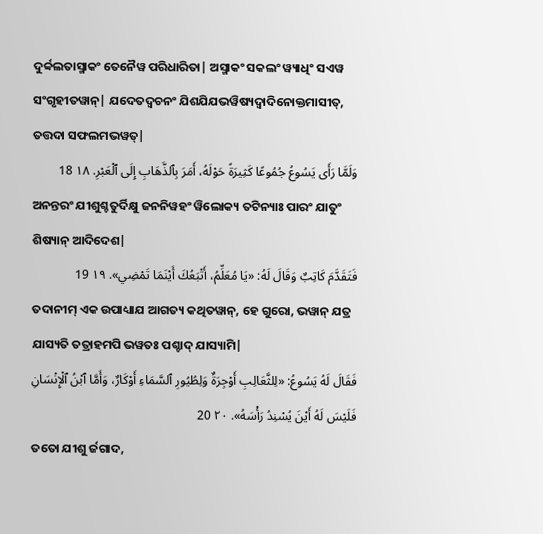ଦୁର୍ବ୍ବଲତାସ୍ମାକଂ ତେନୈୱ ପରିଧାରିତା| ଅସ୍ମାକଂ ସକଲଂ ୱ୍ୟାଧିଂ ସଏୱ ସଂଗୃହୀତୱାନ୍| ଯଦେତଦ୍ୱଚନଂ ଯିଶଯିଯଭୱିଷ୍ୟଦ୍ୱାଦିନୋକ୍ତମାସୀତ୍, ତତ୍ତଦା ସଫଲମଭୱତ୍|
وَلَمَّا رَأَى يَسُوعُ جُمُوعًا كَثِيرَةً حَوْلَهُ، أَمَرَ بِٱلذَّهَابِ إِلَى ٱلْعَبْرِ. ١٨ 18
ଅନନ୍ତରଂ ଯୀଶୁଶ୍ଚତୁର୍ଦିକ୍ଷୁ ଜନନିୱହଂ ୱିଲୋକ୍ୟ ତଟିନ୍ୟାଃ ପାରଂ ଯାତୁଂ ଶିଷ୍ୟାନ୍ ଆଦିଦେଶ|
فَتَقَدَّمَ كَاتِبٌ وَقَالَ لَهُ: «يَا مُعَلِّمُ، أَتْبَعُكَ أَيْنَمَا تَمْضِي». ١٩ 19
ତଦାନୀମ୍ ଏକ ଉପାଧ୍ୟାଯ ଆଗତ୍ୟ କଥିତୱାନ୍, ହେ ଗୁରୋ, ଭୱାନ୍ ଯତ୍ର ଯାସ୍ୟତି ତତ୍ରାହମପି ଭୱତଃ ପଶ୍ଚାଦ୍ ଯାସ୍ୟାମି|
فَقَالَ لَهُ يَسُوعُ: «لِلثَّعَالِبِ أَوْجِرَةٌ وَلِطُيُورِ ٱلسَّمَاءِ أَوْكَارٌ، وَأَمَّا ٱبْنُ ٱلْإِنْسَانِ فَلَيْسَ لَهُ أَيْنَ يُسْنِدُ رَأْسَهُ». ٢٠ 20
ତତୋ ଯୀଶୁ ର୍ଜଗାଦ,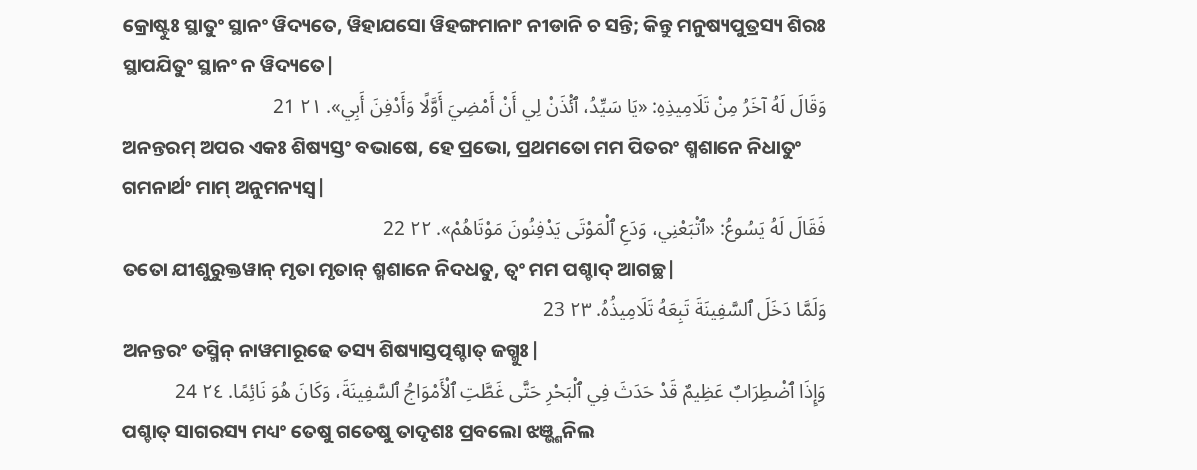କ୍ରୋଷ୍ଟୁଃ ସ୍ଥାତୁଂ ସ୍ଥାନଂ ୱିଦ୍ୟତେ, ୱିହାଯସୋ ୱିହଙ୍ଗମାନାଂ ନୀଡାନି ଚ ସନ୍ତି; କିନ୍ତୁ ମନୁଷ୍ୟପୁତ୍ରସ୍ୟ ଶିରଃ ସ୍ଥାପଯିତୁଂ ସ୍ଥାନଂ ନ ୱିଦ୍ୟତେ|
وَقَالَ لَهُ آخَرُ مِنْ تَلَامِيذِهِ: «يَا سَيِّدُ، ٱئْذَنْ لِي أَنْ أَمْضِيَ أَوَّلًا وَأَدْفِنَ أَبِي». ٢١ 21
ଅନନ୍ତରମ୍ ଅପର ଏକଃ ଶିଷ୍ୟସ୍ତଂ ବଭାଷେ, ହେ ପ୍ରଭୋ, ପ୍ରଥମତୋ ମମ ପିତରଂ ଶ୍ମଶାନେ ନିଧାତୁଂ ଗମନାର୍ଥଂ ମାମ୍ ଅନୁମନ୍ୟସ୍ୱ|
فَقَالَ لَهُ يَسُوعُ: «ٱتْبَعْنِي، وَدَعِ ٱلْمَوْتَى يَدْفِنُونَ مَوْتَاهُمْ». ٢٢ 22
ତତୋ ଯୀଶୁରୁକ୍ତୱାନ୍ ମୃତା ମୃତାନ୍ ଶ୍ମଶାନେ ନିଦଧତୁ, ତ୍ୱଂ ମମ ପଶ୍ଚାଦ୍ ଆଗଚ୍ଛ|
وَلَمَّا دَخَلَ ٱلسَّفِينَةَ تَبِعَهُ تَلَامِيذُهُ. ٢٣ 23
ଅନନ୍ତରଂ ତସ୍ମିନ୍ ନାୱମାରୂଢେ ତସ୍ୟ ଶିଷ୍ୟାସ୍ତତ୍ପଶ୍ଚାତ୍ ଜଗ୍ମୁଃ|
وَإِذَا ٱضْطِرَابٌ عَظِيمٌ قَدْ حَدَثَ فِي ٱلْبَحْرِ حَتَّى غَطَّتِ ٱلْأَمْوَاجُ ٱلسَّفِينَةَ، وَكَانَ هُوَ نَائِمًا. ٢٤ 24
ପଶ୍ଚାତ୍ ସାଗରସ୍ୟ ମଧ୍ୟଂ ତେଷୁ ଗତେଷୁ ତାଦୃଶଃ ପ୍ରବଲୋ ଝଞ୍ଭ୍ଶନିଲ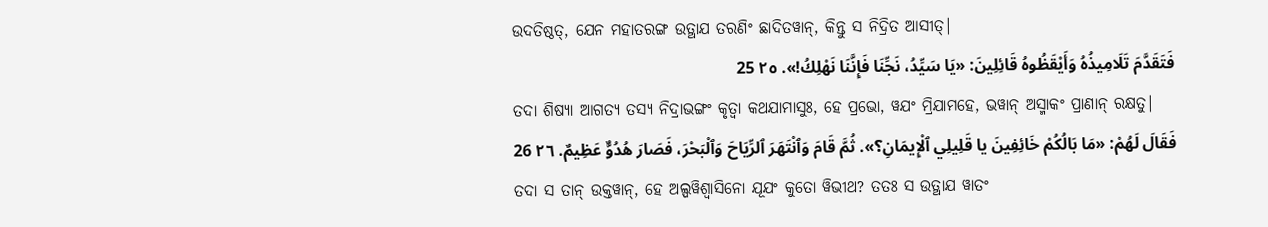ଉଦତିଷ୍ଠତ୍, ଯେନ ମହାତରଙ୍ଗ ଉତ୍ଥାଯ ତରଣିଂ ଛାଦିତୱାନ୍, କିନ୍ତୁ ସ ନିଦ୍ରିତ ଆସୀତ୍|
فَتَقَدَّمَ تَلَامِيذُهُ وَأَيْقَظُوهُ قَائِلِينَ: «يَا سَيِّدُ، نَجِّنَا فَإِنَّنَا نَهْلِكُ!». ٢٥ 25
ତଦା ଶିଷ୍ୟା ଆଗତ୍ୟ ତସ୍ୟ ନିଦ୍ରାଭଙ୍ଗଂ କୃତ୍ୱା କଥଯାମାସୁଃ, ହେ ପ୍ରଭୋ, ୱଯଂ ମ୍ରିଯାମହେ, ଭୱାନ୍ ଅସ୍ମାକଂ ପ୍ରାଣାନ୍ ରକ୍ଷତୁ|
فَقَالَ لَهُمْ: «مَا بَالُكُمْ خَائِفِينَ يا قَلِيلِي ٱلْإِيمَانِ؟». ثُمَّ قَامَ وَٱنْتَهَرَ ٱلرِّيَاحَ وَٱلْبَحْرَ، فَصَارَ هُدُوٌّ عَظِيمٌ. ٢٦ 26
ତଦା ସ ତାନ୍ ଉକ୍ତୱାନ୍, ହେ ଅଲ୍ପୱିଶ୍ୱାସିନୋ ଯୂଯଂ କୁତୋ ୱିଭୀଥ? ତତଃ ସ ଉତ୍ଥାଯ ୱାତଂ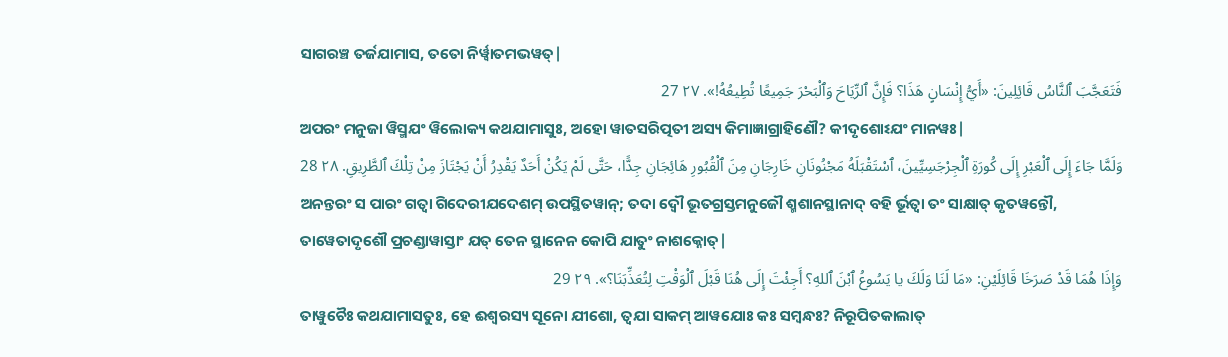ସାଗରଞ୍ଚ ତର୍ଜଯାମାସ, ତତୋ ନିର୍ୱ୍ୱାତମଭୱତ୍|
فَتَعَجَّبَ ٱلنَّاسُ قَائِلِينَ: «أَيُّ إِنْسَانٍ هَذَا؟ فَإِنَّ ٱلرِّيَاحَ وَٱلْبَحْرَ جَمِيعًا تُطِيعُهُ!». ٢٧ 27
ଅପରଂ ମନୁଜା ୱିସ୍ମଯଂ ୱିଲୋକ୍ୟ କଥଯାମାସୁଃ, ଅହୋ ୱାତସରିତ୍ପତୀ ଅସ୍ୟ କିମାଜ୍ଞାଗ୍ରାହିଣୌ? କୀଦୃଶୋଽଯଂ ମାନୱଃ|
وَلَمَّا جَاءَ إِلَى ٱلْعَبْرِ إِلَى كُورَةِ ٱلْجِرْجَسِيِّينَ، ٱسْتَقْبَلَهُ مَجْنُونَانِ خَارِجَانِ مِنَ ٱلْقُبُورِ هَائِجَانِ جِدًّا، حَتَّى لَمْ يَكُنْ أَحَدٌ يَقْدِرُ أَنْ يَجْتَازَ مِنْ تِلْكَ ٱلطَّرِيقِ. ٢٨ 28
ଅନନ୍ତରଂ ସ ପାରଂ ଗତ୍ୱା ଗିଦେରୀଯଦେଶମ୍ ଉପସ୍ଥିତୱାନ୍; ତଦା ଦ୍ୱୌ ଭୂତଗ୍ରସ୍ତମନୁଜୌ ଶ୍ମଶାନସ୍ଥାନାଦ୍ ବହି ର୍ଭୂତ୍ୱା ତଂ ସାକ୍ଷାତ୍ କୃତୱନ୍ତୌ, ତାୱେତାଦୃଶୌ ପ୍ରଚଣ୍ଡାୱାସ୍ତାଂ ଯତ୍ ତେନ ସ୍ଥାନେନ କୋପି ଯାତୁଂ ନାଶକ୍ନୋତ୍|
وَإِذَا هُمَا قَدْ صَرَخَا قَائِلَيْنِ: «مَا لَنَا وَلَكَ يا يَسُوعُ ٱبْنَ ٱللهِ؟ أَجِئْتَ إِلَى هُنَا قَبْلَ ٱلْوَقْتِ لِتُعَذِّبَنَا؟». ٢٩ 29
ତାୱୁଚୈଃ କଥଯାମାସତୁଃ, ହେ ଈଶ୍ୱରସ୍ୟ ସୂନୋ ଯୀଶୋ, ତ୍ୱଯା ସାକମ୍ ଆୱଯୋଃ କଃ ସମ୍ବନ୍ଧଃ? ନିରୂପିତକାଲାତ୍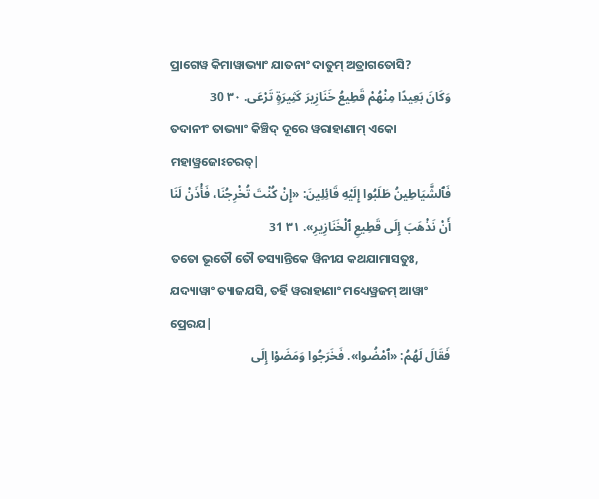ପ୍ରାଗେୱ କିମାୱାଭ୍ୟାଂ ଯାତନାଂ ଦାତୁମ୍ ଅତ୍ରାଗତୋସି?
وَكَانَ بَعِيدًا مِنْهُمْ قَطِيعُ خَنَازِيرَ كَثِيرَةٍ تَرْعَى. ٣٠ 30
ତଦାନୀଂ ତାଭ୍ୟାଂ କିଞ୍ଚିଦ୍ ଦୂରେ ୱରାହାଣାମ୍ ଏକୋ ମହାୱ୍ରଜୋଽଚରତ୍|
فَٱلشَّيَاطِينُ طَلَبُوا إِلَيْهِ قَائِلِينَ: «إِنْ كُنْتَ تُخْرِجُنَا، فَأْذَنْ لَنَا أَنْ نَذْهَبَ إِلَى قَطِيعِ ٱلْخَنَازِيرِ». ٣١ 31
ତତୋ ଭୂତୌ ତୌ ତସ୍ୟାନ୍ତିକେ ୱିନୀଯ କଥଯାମାସତୁଃ, ଯଦ୍ୟାୱାଂ ତ୍ୟାଜଯସି, ତର୍ହି ୱରାହାଣାଂ ମଧ୍ୟେୱ୍ରଜମ୍ ଆୱାଂ ପ୍ରେରଯ|
فَقَالَ لَهُمُ: «ٱمْضُوا». فَخَرَجُوا وَمَضَوْا إِلَى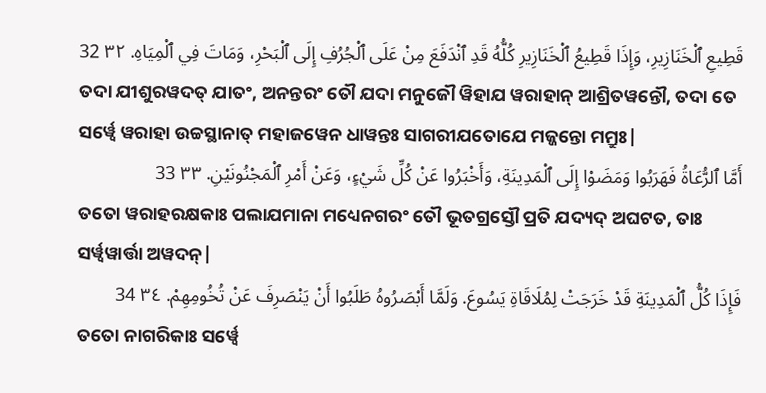قَطِيعِ ٱلْخَنَازِيرِ، وَإِذَا قَطِيعُ ٱلْخَنَازِيرِ كُلُّهُ قَدِ ٱنْدَفَعَ مِنْ عَلَى ٱلْجُرُفِ إِلَى ٱلْبَحْرِ، وَمَاتَ فِي ٱلْمِيَاهِ. ٣٢ 32
ତଦା ଯୀଶୁରୱଦତ୍ ଯାତଂ, ଅନନ୍ତରଂ ତୌ ଯଦା ମନୁଜୌ ୱିହାଯ ୱରାହାନ୍ ଆଶ୍ରିତୱନ୍ତୌ, ତଦା ତେ ସର୍ୱ୍ୱେ ୱରାହା ଉଚ୍ଚସ୍ଥାନାତ୍ ମହାଜୱେନ ଧାୱନ୍ତଃ ସାଗରୀଯତୋଯେ ମଜ୍ଜନ୍ତୋ ମମ୍ରୁଃ|
أَمَّا ٱلرُّعَاةُ فَهَرَبُوا وَمَضَوْا إِلَى ٱلْمَدِينَةِ، وَأَخْبَرُوا عَنْ كُلِّ شَيْءٍ، وَعَنْ أَمْرِ ٱلْمَجْنُونَيْنِ. ٣٣ 33
ତତୋ ୱରାହରକ୍ଷକାଃ ପଲାଯମାନା ମଧ୍ୟେନଗରଂ ତୌ ଭୂତଗ୍ରସ୍ତୌ ପ୍ରତି ଯଦ୍ୟଦ୍ ଅଘଟତ, ତାଃ ସର୍ୱ୍ୱୱାର୍ତ୍ତା ଅୱଦନ୍|
فَإِذَا كُلُّ ٱلْمَدِينَةِ قَدْ خَرَجَتْ لِمُلَاقَاةِ يَسُوعَ. وَلَمَّا أَبْصَرُوهُ طَلَبُوا أَنْ يَنْصَرِفَ عَنْ تُخُومِهِمْ. ٣٤ 34
ତତୋ ନାଗରିକାଃ ସର୍ୱ୍ୱେ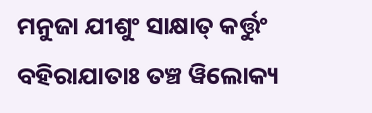ମନୁଜା ଯୀଶୁଂ ସାକ୍ଷାତ୍ କର୍ତ୍ତୁଂ ବହିରାଯାତାଃ ତଞ୍ଚ ୱିଲୋକ୍ୟ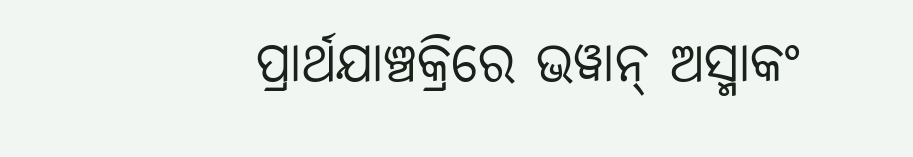ପ୍ରାର୍ଥଯାଞ୍ଚକ୍ରିରେ ଭୱାନ୍ ଅସ୍ମାକଂ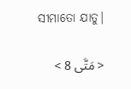ସୀମାତୋ ଯାତୁ|

< مَتَّى 8 >